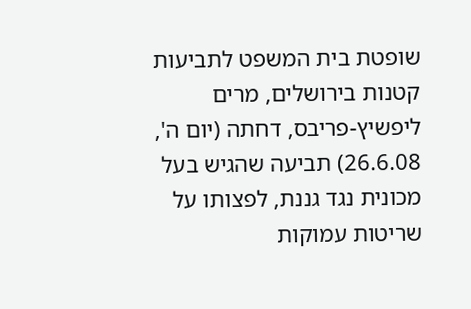שופטת בית המשפט לתביעות קטנות בירושלים, מרים ליפשיץ-פריבס, דחתה (יום ה', 26.6.08) תביעה שהגיש בעל מכונית נגד גננת, לפצותו על שריטות עמוקות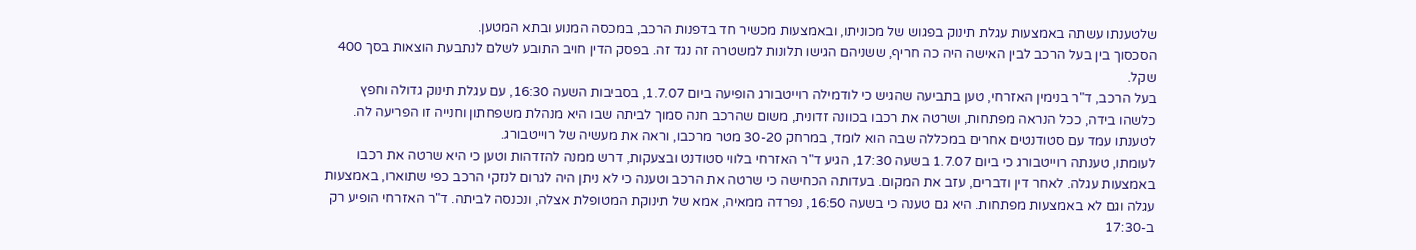שלטענתו עשתה באמצעות עגלת תינוק בפגוש של מכוניתו, ובאמצעות מכשיר חד בדפנות הרכב, במכסה המנוע ובתא המטען.
הסכסוך בין בעל הרכב לבין האישה היה כה חריף, ששניהם הגישו תלונות למשטרה זה נגד זה. בפסק הדין חויב התובע לשלם לנתבעת הוצאות בסך 400 שקל.
בעל הרכב, ד"ר בנימין האזרחי, טען בתביעה שהגיש כי לודמילה רוייטבורג הופיעה ביום 1.7.07, בסביבות השעה 16:30, עם עגלת תינוק גדולה וחפץ כלשהו בידה, ככל הנראה מפתחות, ושרטה את רכבו בכוונה זדונית, משום שהרכב חנה סמוך לביתה שבו היא מנהלת משפחתון וחנייה זו הפריעה לה. לטענתו עמד עם סטודנטים אחרים במכללה שבה הוא לומד, במרחק 30-20 מטר מרכבו, וראה את מעשיה של רוייטבורג.
לעומתו, טענתה רוייטבורג כי ביום 1.7.07 בשעה 17:30, הגיע ד"ר האזרחי בלווי סטודנט ובצעקות, דרש ממנה להזדהות וטען כי היא שרטה את רכבו באמצעות עגלה. לאחר דין ודברים, עזב את המקום. בעדותה הכחישה כי שרטה את הרכב וטענה כי לא ניתן היה לגרום לנזקי הרכב כפי שתוארו, באמצעות עגלה וגם לא באמצעות מפתחות. היא גם טענה כי בשעה 16:50, נפרדה ממאיה, אמא של תינוקת המטופלת אצלה, ונכנסה לביתה. ד"ר האזרחי הופיע רק ב-17:30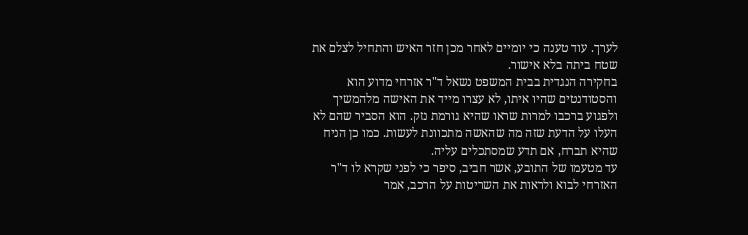לערך. עוד טענה כי יומיים לאחר מכן חזר האיש והתחיל לצלם את שטח ביתה בלא אישור.
בחקירה הנגדית בבית המשפט נשאל ד"ר אזרחי מדוע הוא והסטודנטים שהיו איתו, לא עצרו מייד את האישה מלהמשיך ולפגוע ברכבו למרות שראו שהיא גורמת נזק. הוא הסביר שהם לא העלו על הדעת שזה מה שהאשה מתכוונת לעשות. כמו כן הניח שהיא תברח, אם תדע שמסתכלים עליה.
עד מטעמו של התובע, אשר חביב, סיפר כי לפני שקרא לו ד"ר האזרחי לבוא ולראות את השריטות על הרכב, אמר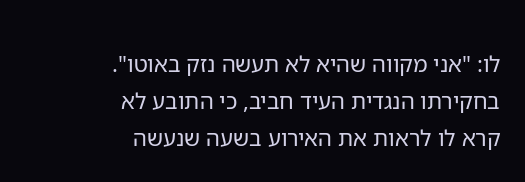לו: "אני מקווה שהיא לא תעשה נזק באוטו". בחקירתו הנגדית העיד חביב, כי התובע לא קרא לו לראות את האירוע בשעה שנעשה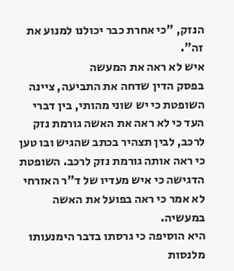הנזק, "כי אחרת כבר יכולנו למנוע את זה".
איש לא ראה את המעשה
בפסק הדין שדחה את התביעה, ציינה השופטת כי יש שוני מהותי, בין דברי העד כי לא ראה את האשה גורמת נזק לרכב, לבין תצהיר בכתב שהגיש ובו טען כי ראה אותה גורמת נזק לרכב. השופטת הדגישה כי איש מעדיו של ד"ר האזרחי לא אמר כי ראה בפועל את האשה במעשיה.
היא הוסיפה כי גרסתו בדבר הימנעותו מלנסות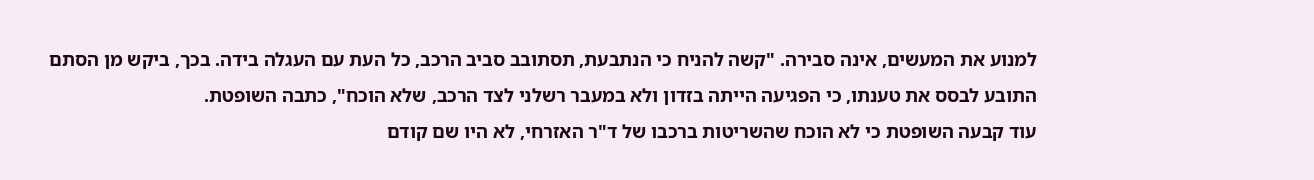למנוע את המעשים, אינה סבירה. "קשה להניח כי הנתבעת, תסתובב סביב הרכב, כל העת עם העגלה בידה. בכך, ביקש מן הסתם התובע לבסס את טענתו, כי הפגיעה הייתה בזדון ולא במעבר רשלני לצד הרכב, שלא הוכח", כתבה השופטת.
עוד קבעה השופטת כי לא הוכח שהשריטות ברכבו של ד"ר האזרחי, לא היו שם קודם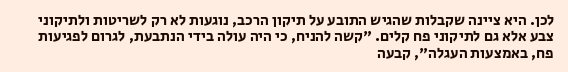לכן. היא ציינה שקבלות שהגיש התובע על תיקון הרכב, נוגעות לא רק לשריטות ולתיקוני צבע אלא גם לתיקוני פח קלים. "קשה להניח, כי היה עולה בידי הנתבעת, לגרום לפגיעות פח, באמצעות העגלה", קבעה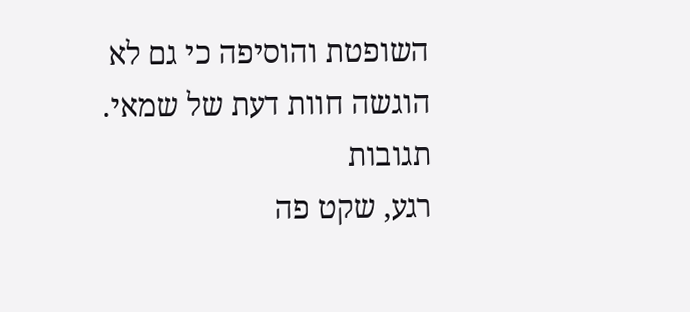השופטת והוסיפה כי גם לא הוגשה חוות דעת של שמאי.
תגובות
רגע, שקט פה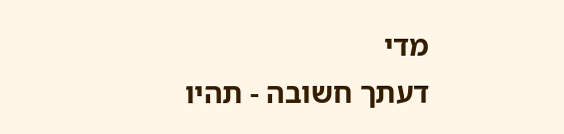מדי
דעתך חשובה - תהיו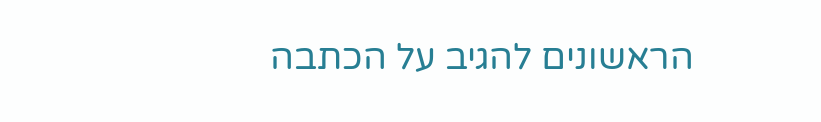הראשונים להגיב על הכתבה